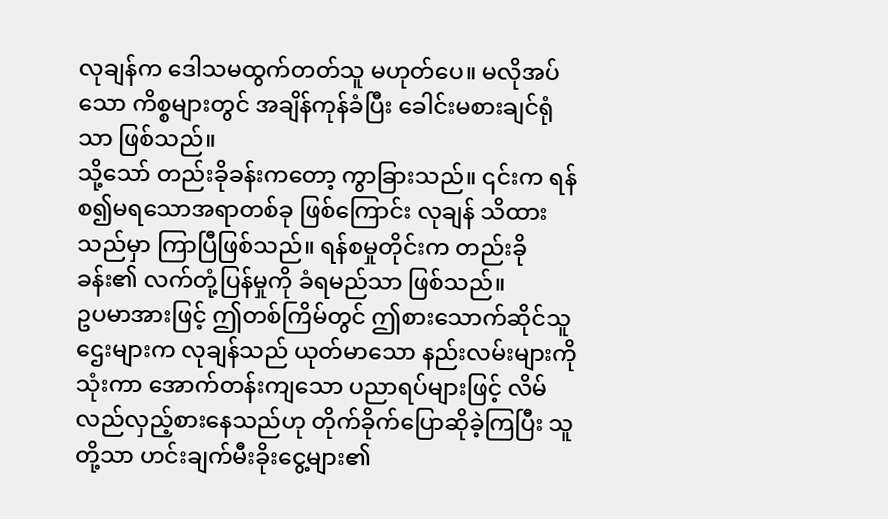လုချန်က ဒေါသမထွက်တတ်သူ မဟုတ်ပေ။ မလိုအပ်သော ကိစ္စများတွင် အချိန်ကုန်ခံပြီး ခေါင်းမစားချင်ရုံသာ ဖြစ်သည်။
သို့သော် တည်းခိုခန်းကတော့ ကွာခြားသည်။ ၎င်းက ရန်စ၍မရသောအရာတစ်ခု ဖြစ်ကြောင်း လုချန် သိထားသည်မှာ ကြာပြီဖြစ်သည်။ ရန်စမှုတိုင်းက တည်းခိုခန်း၏ လက်တုံ့ပြန်မှုကို ခံရမည်သာ ဖြစ်သည်။
ဥပမာအားဖြင့် ဤတစ်ကြိမ်တွင် ဤစားသောက်ဆိုင်သူဌေးများက လုချန်သည် ယုတ်မာသော နည်းလမ်းများကို သုံးကာ အောက်တန်းကျသော ပညာရပ်များဖြင့် လိမ်လည်လှည့်စားနေသည်ဟု တိုက်ခိုက်ပြောဆိုခဲ့ကြပြီး သူတို့သာ ဟင်းချက်မီးခိုးငွေ့များ၏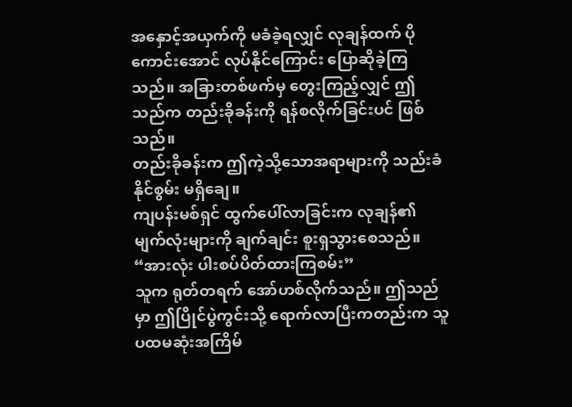အနှောင့်အယှက်ကို မခံခဲ့ရလျှင် လုချန်ထက် ပိုကောင်းအောင် လုပ်နိုင်ကြောင်း ပြောဆိုခဲ့ကြသည်။ အခြားတစ်ဖက်မှ တွေးကြည့်လျှင် ဤသည်က တည်းခိုခန်းကို ရန်စလိုက်ခြင်းပင် ဖြစ်သည်။
တည်းခိုခန်းက ဤကဲ့သို့သောအရာများကို သည်းခံနိုင်စွမ်း မရှိချေ။
ကျပန်းမစ်ရှင် ထွက်ပေါ်လာခြင်းက လုချန်၏ မျက်လုံးများကို ချက်ချင်း စူးရှသွားစေသည်။
“အားလုံး ပါးစပ်ပိတ်ထားကြစမ်း”
သူက ရုတ်တရက် အော်ဟစ်လိုက်သည်။ ဤသည်မှာ ဤပြိုင်ပွဲကွင်းသို့ ရောက်လာပြီးကတည်းက သူ ပထမဆုံးအကြိမ်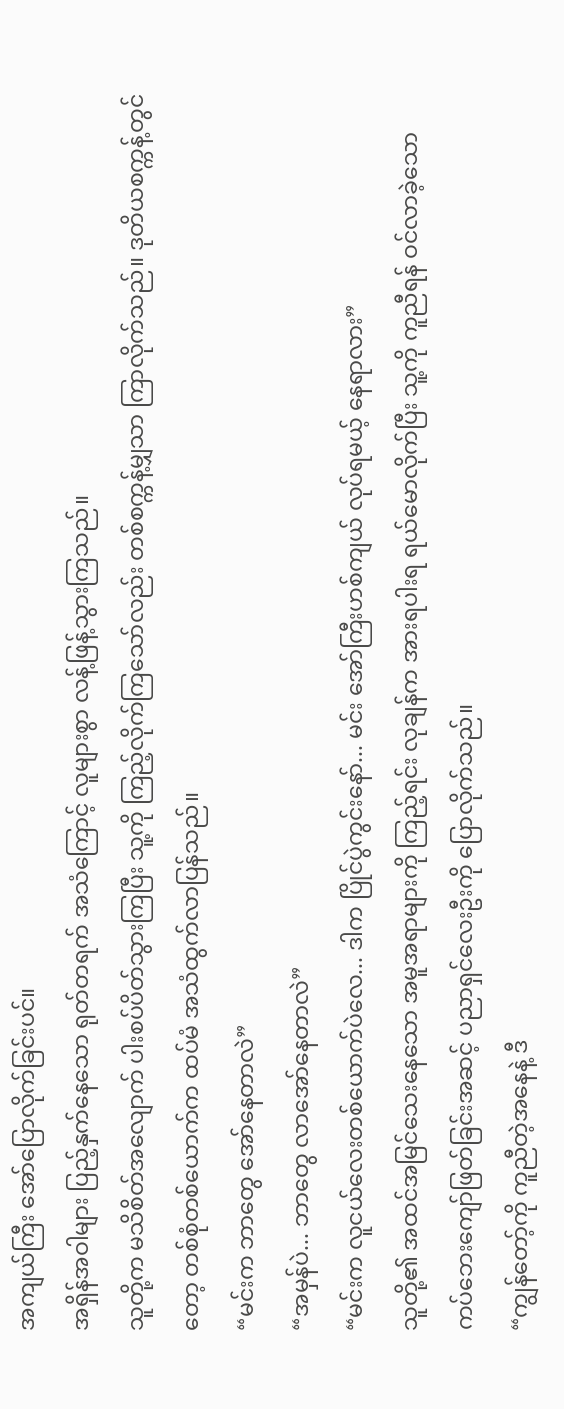အကျယ်ကြီး အော်ပြောလိုက်ခြင်းပင်။
အရှိန်အဝါများ ပြည့်နှက်နေသော ရုတ်တရက် အသံကြောင့် လူများစွာ လန့်ဖြန့်သွားကြသည်။
သူတို့က မသိစိတ်အလျောက် ပါးစပ်ပိတ်သွားကြပြီး သူ့ကို ကြည့်လိုက်ကြသော်လည်း တစ်စက္ကန့်မျှသာ ကြာလိုက်သည်။ ဒုတိယစက္ကန့်တွင်တော့ တစ်စုံတစ်ယောက်က ထပ်မံ အသံထွက်လာပြန်သည်။
“မင်းက ဘာတွေ အော်နေတာလဲ”
“အမှန်ပဲ... ဘာတွေ လာအော်နေတာလဲ”
“မင်းက လူငယ်လေးတစ်ယောက်ပဲလေ... ဒါက ပြိုင်ပွဲကွင်းနော်... မင်း အော်ကြီးဟစ်ကျယ် လုပ်ရမယ့် နေရာလား”
သူတို့၏ အထင်အမြင်သေးနေသော အမူအရာများကို ကြည့်ရင်း လုချန်က အားရပါးရ ရယ်မောလိုက်ပြီး သူ့ကို ကူညီရန် ဝင်လာခဲ့သော ကပ်ဘေးကျော်ဖြတ်ခြင်းအဆင့် ပညာရှင်လေးဦးကို ပြောလိုက်သည်။
“ကျွန်တော့်ကို ကူညီတဲ့အနေနဲ့ ဒီ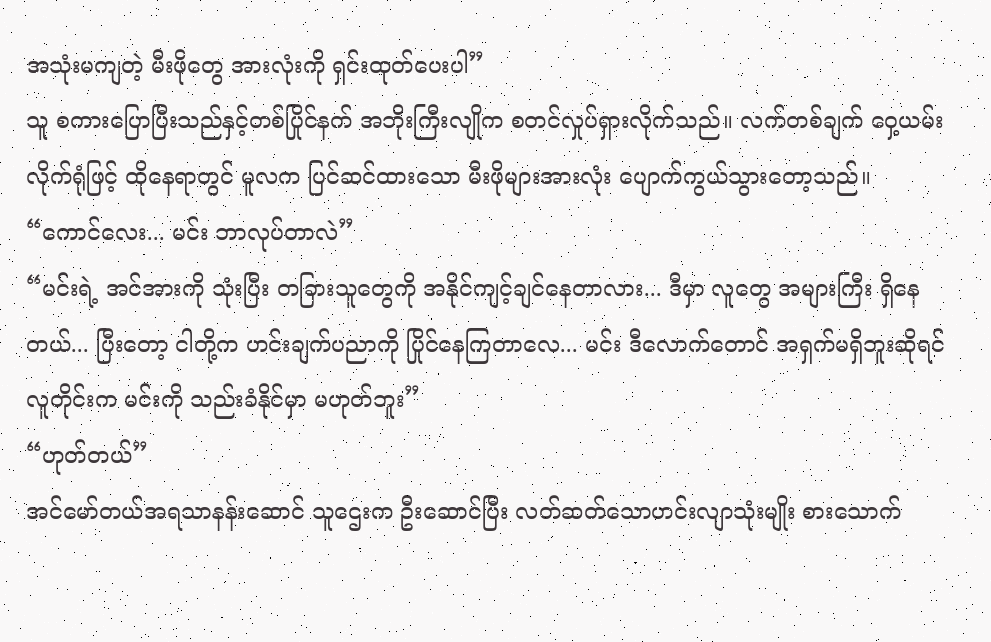အသုံးမကျတဲ့ မီးဖိုတွေ အားလုံးကို ရှင်းထုတ်ပေးပါ”
သူ စကားပြောပြီးသည်နှင့်တစ်ပြိုင်နက် အဘိုးကြီးလျိုက စတင်လှုပ်ရှားလိုက်သည်။ လက်တစ်ချက် ဝှေ့ယမ်းလိုက်ရုံဖြင့် ထိုနေရာတွင် မူလက ပြင်ဆင်ထားသော မီးဖိုများအားလုံး ပျောက်ကွယ်သွားတော့သည်။
“ကောင်လေး... မင်း ဘာလုပ်တာလဲ”
“မင်းရဲ့ အင်အားကို သုံးပြီး တခြားသူတွေကို အနိုင်ကျင့်ချင်နေတာလား... ဒီမှာ လူတွေ အများကြီး ရှိနေတယ်... ပြီးတော့ ငါတို့က ဟင်းချက်ပညာကို ပြိုင်နေကြတာလေ... မင်း ဒီလောက်တောင် အရှက်မရှိဘူးဆိုရင် လူတိုင်းက မင်းကို သည်းခံနိုင်မှာ မဟုတ်ဘူး”
“ဟုတ်တယ်”
အင်မော်တယ်အရသာနန်းဆောင် သူဌေးက ဦးဆောင်ပြီး လတ်ဆတ်သောဟင်းလျာသုံးမျိုး စားသောက်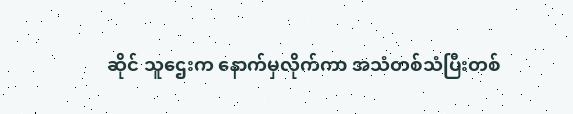ဆိုင် သူဌေးက နောက်မှလိုက်ကာ အသံတစ်သံပြီးတစ်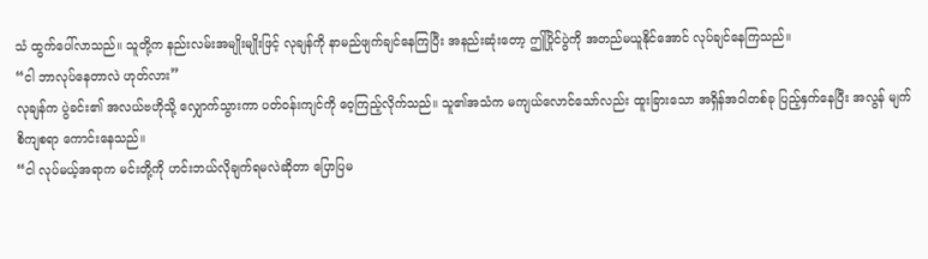သံ ထွက်ပေါ်လာသည်။ သူတို့က နည်းလမ်းအမျိုးမျိုးဖြင့် လုချန်ကို နာမည်ဖျက်ချင်နေကြပြီး အနည်းဆုံးတော့ ဤပြိုင်ပွဲကို အတည်မယူနိုင်အောင် လုပ်ချင်နေကြသည်။
“ငါ ဘာလုပ်နေတာလဲ ဟုတ်လား”
လုချန်က ပွဲခင်း၏ အလယ်ဗဟိုသို့ လျှောက်သွားကာ ပတ်ဝန်းကျင်ကို ဝေ့ကြည့်လိုက်သည်။ သူ၏အသံက မကျယ်လောင်သော်လည်း ထူးခြားသော အရှိန်အဝါတစ်ခု ပြည့်နှက်နေပြီး အလွန် မျက်စိကျစရာ ကောင်းနေသည်။
“ငါ လုပ်မယ့်အရာက မင်းတို့ကို ဟင်းဘယ်လိုချက်ရမလဲဆိုတာ ပြောပြမ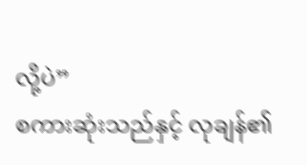လို့ပဲ”
စကားဆုံးသည်နှင့် လုချန်၏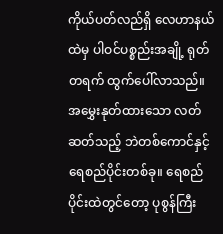ကိုယ်ပတ်လည်ရှိ လေဟာနယ်ထဲမှ ပါဝင်ပစ္စည်းအချို့ ရုတ်တရက် ထွက်ပေါ်လာသည်။
အမွှေးနုတ်ထားသော လတ်ဆတ်သည့် ဘဲတစ်ကောင်နှင့် ရေစည်ပိုင်းတစ်ခု။ ရေစည်ပိုင်းထဲတွင်တော့ ပုစွန်ကြီး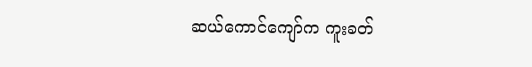ဆယ်ကောင်ကျော်က ကူးခတ်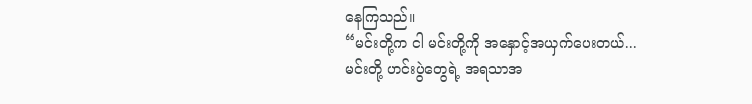နေကြသည်။
“မင်းတို့က ငါ မင်းတို့ကို အနှောင့်အယှက်ပေးတယ်... မင်းတို့ ဟင်းပွဲတွေရဲ့ အရသာအ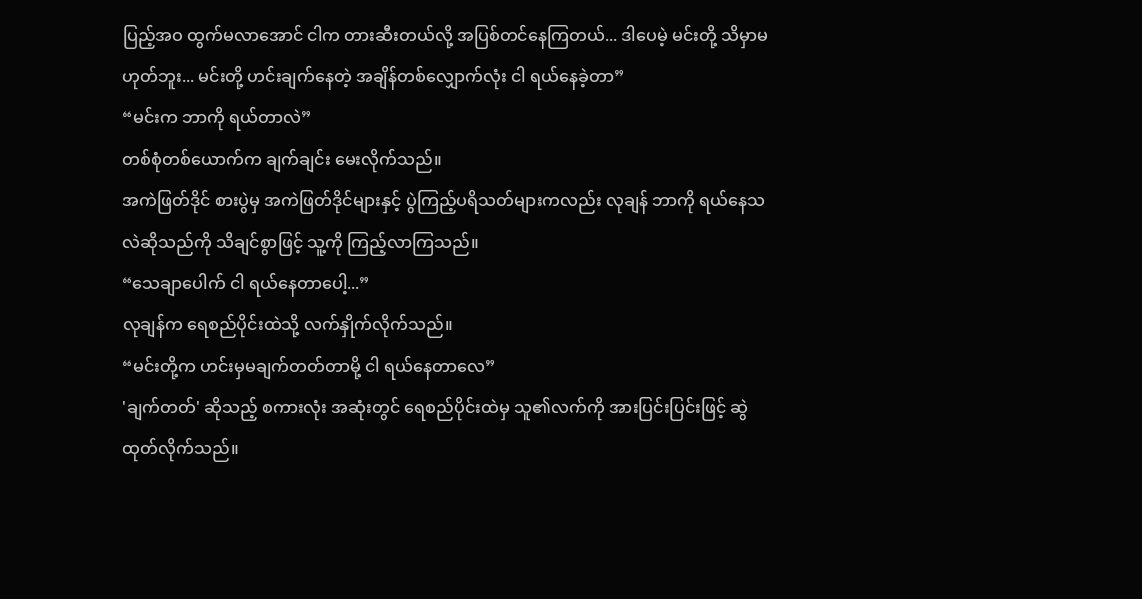ပြည့်အဝ ထွက်မလာအောင် ငါက တားဆီးတယ်လို့ အပြစ်တင်နေကြတယ်... ဒါပေမဲ့ မင်းတို့ သိမှာမဟုတ်ဘူး... မင်းတို့ ဟင်းချက်နေတဲ့ အချိန်တစ်လျှောက်လုံး ငါ ရယ်နေခဲ့တာ”
“မင်းက ဘာကို ရယ်တာလဲ”
တစ်စုံတစ်ယောက်က ချက်ချင်း မေးလိုက်သည်။
အကဲဖြတ်ဒိုင် စားပွဲမှ အကဲဖြတ်ဒိုင်များနှင့် ပွဲကြည့်ပရိသတ်များကလည်း လုချန် ဘာကို ရယ်နေသလဲဆိုသည်ကို သိချင်စွာဖြင့် သူ့ကို ကြည့်လာကြသည်။
“သေချာပေါက် ငါ ရယ်နေတာပေါ့...”
လုချန်က ရေစည်ပိုင်းထဲသို့ လက်နှိုက်လိုက်သည်။
“မင်းတို့က ဟင်းမှမချက်တတ်တာမို့ ငါ ရယ်နေတာလေ”
'ချက်တတ်' ဆိုသည့် စကားလုံး အဆုံးတွင် ရေစည်ပိုင်းထဲမှ သူ၏လက်ကို အားပြင်းပြင်းဖြင့် ဆွဲထုတ်လိုက်သည်။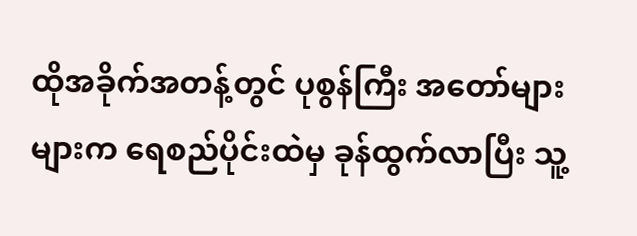ထိုအခိုက်အတန့်တွင် ပုစွန်ကြီး အတော်များများက ရေစည်ပိုင်းထဲမှ ခုန်ထွက်လာပြီး သူ့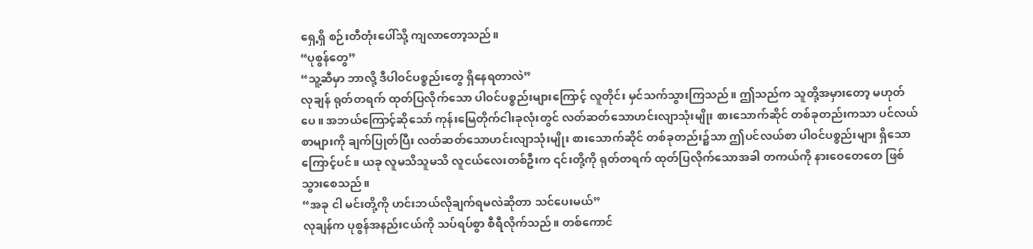ရှေ့ရှိ စဉ်းတီတုံးပေါ်သို့ ကျလာတော့သည်။
“ပုစွန်တွေ”
“သူ့ဆီမှာ ဘာလို့ ဒီပါဝင်ပစ္စည်းတွေ ရှိနေရတာလဲ”
လုချန် ရုတ်တရက် ထုတ်ပြလိုက်သော ပါဝင်ပစ္စည်းများကြောင့် လူတိုင်း မှင်သက်သွားကြသည်။ ဤသည်က သူတို့အမှားတော့ မဟုတ်ပေ။ အဘယ်ကြောင့်ဆိုသော် ကုန်းမြေတိုက်ငါးခုလုံးတွင် လတ်ဆတ်သောဟင်းလျာသုံးမျိုး စားသောက်ဆိုင် တစ်ခုတည်းကသာ ပင်လယ်စာများကို ချက်ပြုတ်ပြီး လတ်ဆတ်သောဟင်းလျာသုံးမျိုး စားသောက်ဆိုင် တစ်ခုတည်း၌သာ ဤပင်လယ်စာ ပါဝင်ပစ္စည်းများ ရှိသောကြောင့်ပင်။ ယခု လူမသိသူမသိ လူငယ်လေးတစ်ဦးက ၎င်းတို့ကို ရုတ်တရက် ထုတ်ပြလိုက်သောအခါ တကယ်ကို နားဝေတေတေ ဖြစ်သွားစေသည်။
“အခု ငါ မင်းတို့ကို ဟင်းဘယ်လိုချက်ရမလဲဆိုတာ သင်ပေးမယ်”
လုချန်က ပုစွန်အနည်းငယ်ကို သပ်ရပ်စွာ စီရီလိုက်သည်။ တစ်ကောင်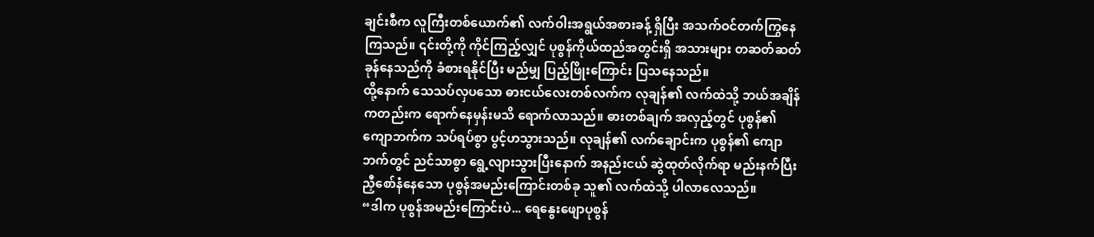ချင်းစီက လူကြီးတစ်ယောက်၏ လက်ဝါးအရွယ်အစားခန့် ရှိပြီး အသက်ဝင်တက်ကြွနေကြသည်။ ၎င်းတို့ကို ကိုင်ကြည့်လျှင် ပုစွန်ကိုယ်ထည်အတွင်းရှိ အသားများ တဆတ်ဆတ် ခုန်နေသည်ကို ခံစားရနိုင်ပြီး မည်မျှ ပြည့်ဖြိုးကြောင်း ပြသနေသည်။
ထို့နောက် သေသပ်လှပသော ဓားငယ်လေးတစ်လက်က လုချန်၏ လက်ထဲသို့ ဘယ်အချိန်ကတည်းက ရောက်နေမှန်းမသိ ရောက်လာသည်။ ဓားတစ်ချက် အလှည့်တွင် ပုစွန်၏ ကျောဘက်က သပ်ရပ်စွာ ပွင့်ဟသွားသည်။ လုချန်၏ လက်ချောင်းက ပုစွန်၏ ကျောဘက်တွင် ညင်သာစွာ ရွေ့လျားသွားပြီးနောက် အနည်းငယ် ဆွဲထုတ်လိုက်ရာ မည်းနက်ပြီး ညှီစော်နံနေသော ပုစွန်အမည်းကြောင်းတစ်ခု သူ၏ လက်ထဲသို့ ပါလာလေသည်။
“ဒါက ပုစွန်အမည်းကြောင်းပဲ... ရေနွေးဖျောပုစွန်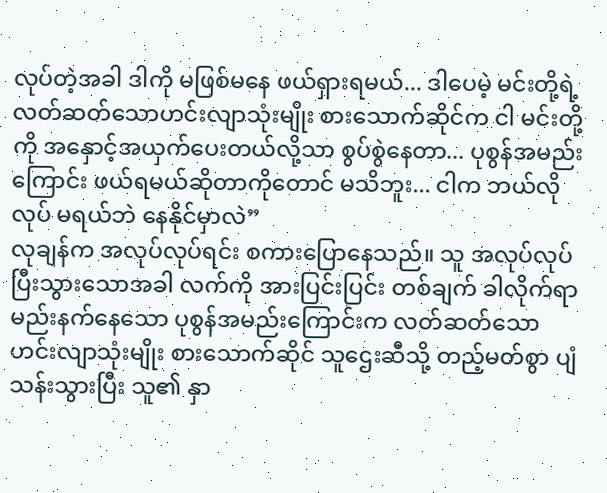လုပ်တဲ့အခါ ဒါကို မဖြစ်မနေ ဖယ်ရှားရမယ်... ဒါပေမဲ့ မင်းတို့ရဲ့ လတ်ဆတ်သောဟင်းလျာသုံးမျိုး စားသောက်ဆိုင်က ငါ မင်းတို့ကို အနှောင့်အယှက်ပေးတယ်လို့သာ စွပ်စွဲနေတာ... ပုစွန်အမည်းကြောင်း ဖယ်ရမယ်ဆိုတာကိုတောင် မသိဘူး... ငါက ဘယ်လိုလုပ် မရယ်ဘဲ နေနိုင်မှာလဲ”
လုချန်က အလုပ်လုပ်ရင်း စကားပြောနေသည်။ သူ အလုပ်လုပ်ပြီးသွားသောအခါ လက်ကို အားပြင်းပြင်း တစ်ချက် ခါလိုက်ရာ မည်းနက်နေသော ပုစွန်အမည်းကြောင်းက လတ်ဆတ်သောဟင်းလျာသုံးမျိုး စားသောက်ဆိုင် သူဌေးဆီသို့ တည့်မတ်စွာ ပျံသန်းသွားပြီး သူ၏ နှာ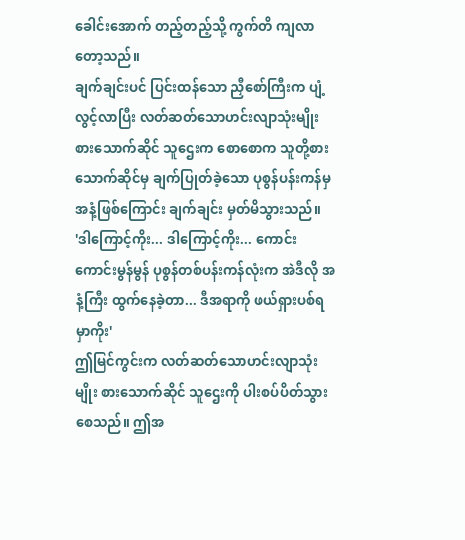ခေါင်းအောက် တည့်တည့်သို့ ကွက်တိ ကျလာတော့သည်။
ချက်ချင်းပင် ပြင်းထန်သော ညှီစော်ကြီးက ပျံ့လွင့်လာပြီး လတ်ဆတ်သောဟင်းလျာသုံးမျိုး စားသောက်ဆိုင် သူဌေးက စောစောက သူတို့စားသောက်ဆိုင်မှ ချက်ပြုတ်ခဲ့သော ပုစွန်ပန်းကန်မှ အနံ့ဖြစ်ကြောင်း ချက်ချင်း မှတ်မိသွားသည်။
'ဒါကြောင့်ကိုး... ဒါကြောင့်ကိုး... ကောင်းကောင်းမွန်မွန် ပုစွန်တစ်ပန်းကန်လုံးက အဲဒီလို အနံ့ကြီး ထွက်နေခဲ့တာ... ဒီအရာကို ဖယ်ရှားပစ်ရမှာကိုး'
ဤမြင်ကွင်းက လတ်ဆတ်သောဟင်းလျာသုံးမျိုး စားသောက်ဆိုင် သူဌေးကို ပါးစပ်ပိတ်သွားစေသည်။ ဤအ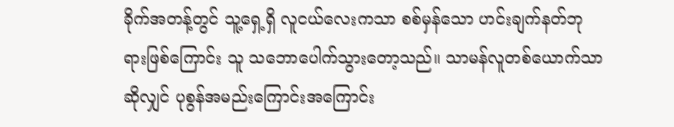ခိုက်အတန့်တွင် သူ့ရှေ့ရှိ လူငယ်လေးကသာ စစ်မှန်သော ဟင်းချက်နတ်ဘုရားဖြစ်ကြောင်း သူ သဘောပေါက်သွားတော့သည်။ သာမန်လူတစ်ယောက်သာဆိုလျှင် ပုစွန်အမည်းကြောင်းအကြောင်း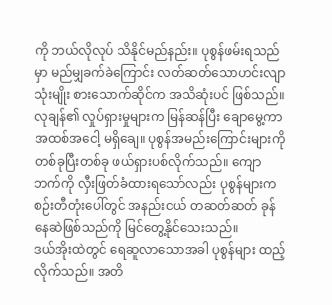ကို ဘယ်လိုလုပ် သိနိုင်မည်နည်း။ ပုစွန်ဖမ်းရသည်မှာ မည်မျှခက်ခဲကြောင်း လတ်ဆတ်သောဟင်းလျာသုံးမျိုး စားသောက်ဆိုင်က အသိဆုံးပင် ဖြစ်သည်။
လုချန်၏ လှုပ်ရှားမှုများက မြန်ဆန်ပြီး ချောမွေ့ကာ အထစ်အငေါ့ မရှိချေ။ ပုစွန်အမည်းကြောင်းများကို တစ်ခုပြီးတစ်ခု ဖယ်ရှားပစ်လိုက်သည်။ ကျောဘက်ကို လှီးဖြတ်ခံထားရသော်လည်း ပုစွန်များက စဉ်းတီတုံးပေါ်တွင် အနည်းငယ် တဆတ်ဆတ် ခုန်နေဆဲဖြစ်သည်ကို မြင်တွေ့နိုင်သေးသည်။
ဒယ်အိုးထဲတွင် ရေဆူလာသောအခါ ပုစွန်များ ထည့်လိုက်သည်။ အတိ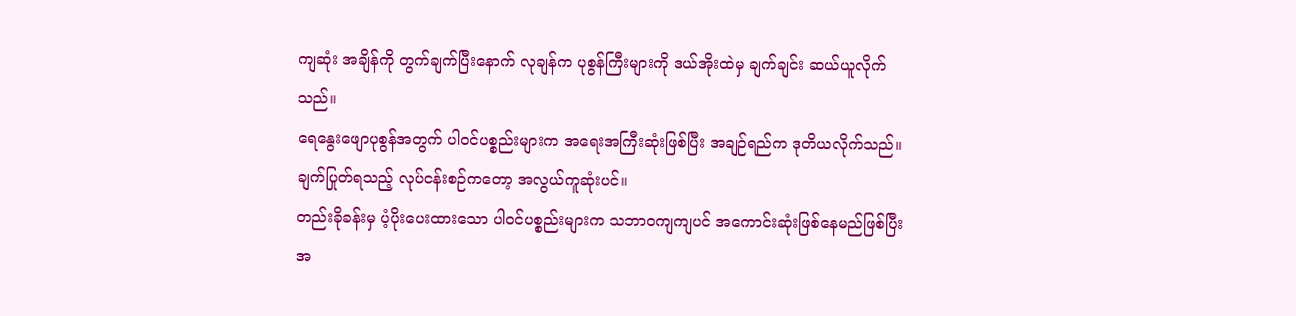ကျဆုံး အချိန်ကို တွက်ချက်ပြီးနောက် လုချန်က ပုစွန်ကြီးများကို ဒယ်အိုးထဲမှ ချက်ချင်း ဆယ်ယူလိုက်သည်။
ရေနွေးဖျောပုစွန်အတွက် ပါဝင်ပစ္စည်းများက အရေးအကြီးဆုံးဖြစ်ပြီး အချဉ်ရည်က ဒုတိယလိုက်သည်။ ချက်ပြုတ်ရသည့် လုပ်ငန်းစဉ်ကတော့ အလွယ်ကူဆုံးပင်။
တည်းခိုခန်းမှ ပံ့ပိုးပေးထားသော ပါဝင်ပစ္စည်းများက သဘာဝကျကျပင် အကောင်းဆုံးဖြစ်နေမည်ဖြစ်ပြီး အ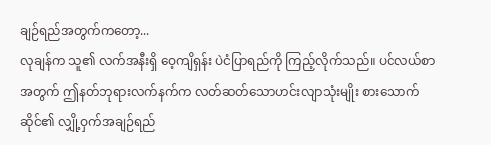ချဉ်ရည်အတွက်ကတော့...
လုချန်က သူ၏ လက်အနီးရှိ ဝေ့ကျိရှန်း ပဲငံပြာရည်ကို ကြည့်လိုက်သည်။ ပင်လယ်စာအတွက် ဤနတ်ဘုရားလက်နက်က လတ်ဆတ်သောဟင်းလျာသုံးမျိုး စားသောက်ဆိုင်၏ လျှို့ဝှက်အချဉ်ရည်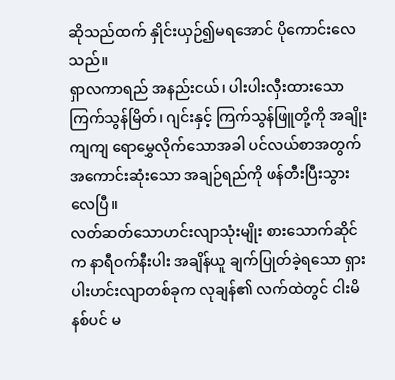ဆိုသည်ထက် နှိုင်းယှဉ်၍မရအောင် ပိုကောင်းလေသည်။
ရှာလကာရည် အနည်းငယ်၊ ပါးပါးလှီးထားသော ကြက်သွန်မြိတ်၊ ဂျင်းနှင့် ကြက်သွန်ဖြူတို့ကို အချိုးကျကျ ရောမွှေလိုက်သောအခါ ပင်လယ်စာအတွက် အကောင်းဆုံးသော အချဉ်ရည်ကို ဖန်တီးပြီးသွားလေပြီ။
လတ်ဆတ်သောဟင်းလျာသုံးမျိုး စားသောက်ဆိုင်က နာရီဝက်နီးပါး အချိန်ယူ ချက်ပြုတ်ခဲ့ရသော ရှားပါးဟင်းလျာတစ်ခုက လုချန်၏ လက်ထဲတွင် ငါးမိနစ်ပင် မ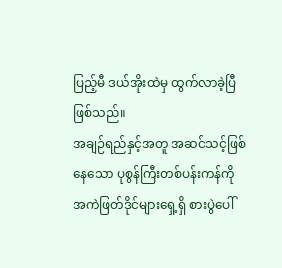ပြည့်မီ ဒယ်အိုးထဲမှ ထွက်လာခဲ့ပြီ ဖြစ်သည်။
အချဉ်ရည်နှင့်အတူ အဆင်သင့်ဖြစ်နေသော ပုစွန်ကြီးတစ်ပန်းကန်ကို အကဲဖြတ်ဒိုင်များရှေ့ရှိ စားပွဲပေါ်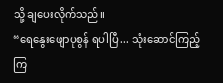သို့ ချပေးလိုက်သည်။
“ရေနွေးဖျောပုစွန် ရပါပြီ... သုံးဆောင်ကြည့်ကြ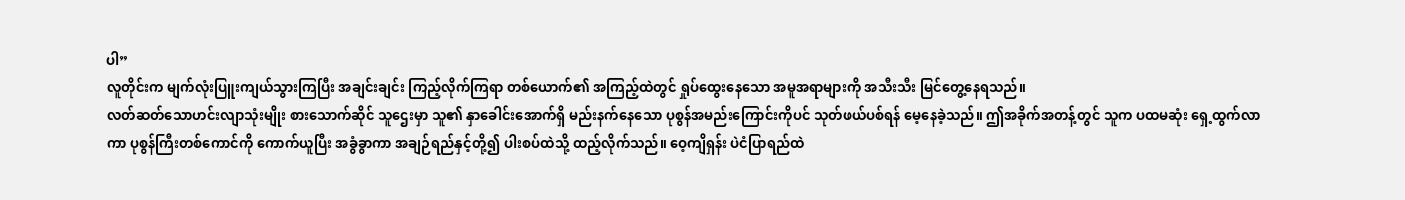ပါ”
လူတိုင်းက မျက်လုံးပြူးကျယ်သွားကြပြီး အချင်းချင်း ကြည့်လိုက်ကြရာ တစ်ယောက်၏ အကြည့်ထဲတွင် ရှုပ်ထွေးနေသော အမူအရာများကို အသီးသီး မြင်တွေ့နေရသည်။
လတ်ဆတ်သောဟင်းလျာသုံးမျိုး စားသောက်ဆိုင် သူဌေးမှာ သူ၏ နှာခေါင်းအောက်ရှိ မည်းနက်နေသော ပုစွန်အမည်းကြောင်းကိုပင် သုတ်ဖယ်ပစ်ရန် မေ့နေခဲ့သည်။ ဤအခိုက်အတန့်တွင် သူက ပထမဆုံး ရှေ့ထွက်လာကာ ပုစွန်ကြီးတစ်ကောင်ကို ကောက်ယူပြီး အခွံခွာကာ အချဉ်ရည်နှင့်တို့၍ ပါးစပ်ထဲသို့ ထည့်လိုက်သည်။ ဝေ့ကျိရှန်း ပဲငံပြာရည်ထဲ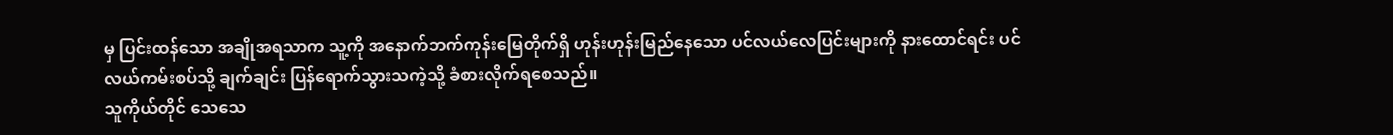မှ ပြင်းထန်သော အချိုအရသာက သူ့ကို အနောက်ဘက်ကုန်းမြေတိုက်ရှိ ဟုန်းဟုန်းမြည်နေသော ပင်လယ်လေပြင်းများကို နားထောင်ရင်း ပင်လယ်ကမ်းစပ်သို့ ချက်ချင်း ပြန်ရောက်သွားသကဲ့သို့ ခံစားလိုက်ရစေသည်။
သူကိုယ်တိုင် သေသေ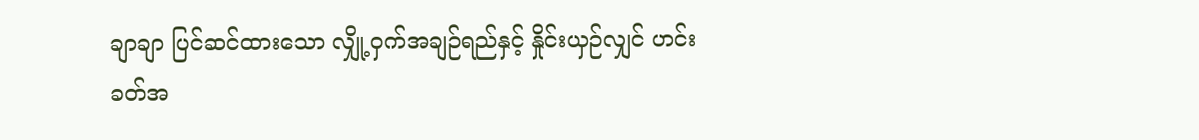ချာချာ ပြင်ဆင်ထားသော လျှို့ဝှက်အချဉ်ရည်နှင့် နှိုင်းယှဉ်လျှင် ဟင်းခတ်အ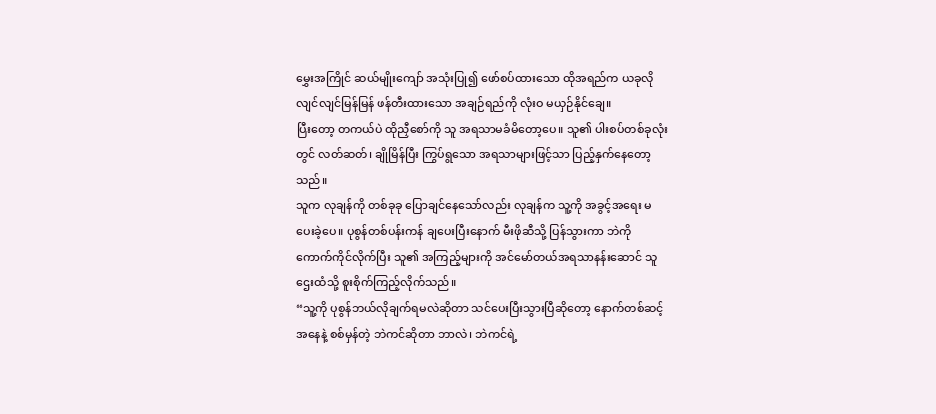မွှေးအကြိုင် ဆယ်မျိုးကျော် အသုံးပြု၍ ဖော်စပ်ထားသော ထိုအရည်က ယခုလို လျင်လျင်မြန်မြန် ဖန်တီးထားသော အချဉ်ရည်ကို လုံးဝ မယှဉ်နိုင်ချေ။
ပြီးတော့ တကယ်ပဲ ထိုညှီစော်ကို သူ အရသာမခံမိတော့ပေ။ သူ၏ ပါးစပ်တစ်ခုလုံးတွင် လတ်ဆတ်၊ ချိုမြိန်ပြီး ကြွပ်ရွသော အရသာများဖြင့်သာ ပြည့်နှက်နေတော့သည်။
သူက လုချန်ကို တစ်ခုခု ပြောချင်နေသော်လည်း လုချန်က သူ့ကို အခွင့်အရေး မပေးခဲ့ပေ။ ပုစွန်တစ်ပန်းကန် ချပေးပြီးနောက် မီးဖိုဆီသို့ ပြန်သွားကာ ဘဲကို ကောက်ကိုင်လိုက်ပြီး သူ၏ အကြည့်များကို အင်မော်တယ်အရသာနန်းဆောင် သူဌေးထံသို့ စူးစိုက်ကြည့်လိုက်သည်။
“သူ့ကို ပုစွန်ဘယ်လိုချက်ရမလဲဆိုတာ သင်ပေးပြီးသွားပြီဆိုတော့ နောက်တစ်ဆင့်အနေနဲ့ စစ်မှန်တဲ့ ဘဲကင်ဆိုတာ ဘာလဲ၊ ဘဲကင်ရဲ့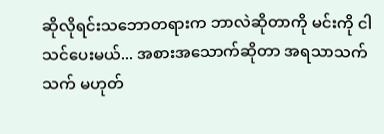ဆိုလိုရင်းသဘောတရားက ဘာလဲဆိုတာကို မင်းကို ငါ သင်ပေးမယ်... အစားအသောက်ဆိုတာ အရသာသက်သက် မဟုတ်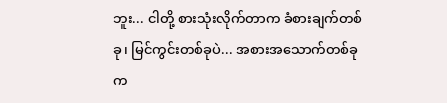ဘူး... ငါတို့ စားသုံးလိုက်တာက ခံစားချက်တစ်ခု၊ မြင်ကွင်းတစ်ခုပဲ... အစားအသောက်တစ်ခုက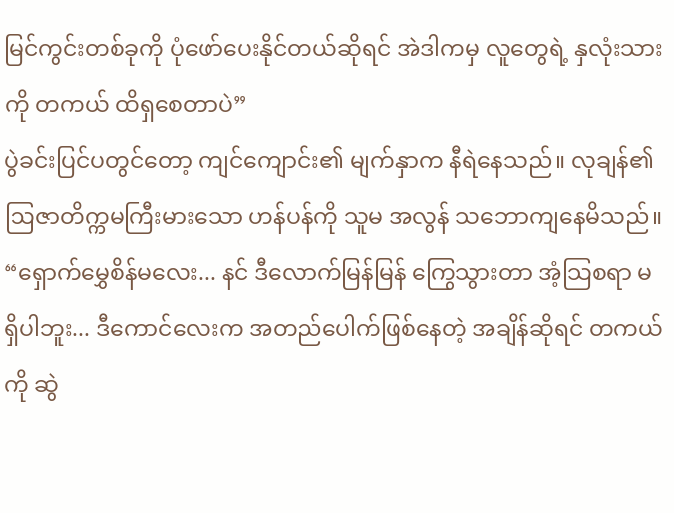မြင်ကွင်းတစ်ခုကို ပုံဖော်ပေးနိုင်တယ်ဆိုရင် အဲဒါကမှ လူတွေရဲ့ နှလုံးသားကို တကယ် ထိရှစေတာပဲ”
ပွဲခင်းပြင်ပတွင်တော့ ကျင်ကျောင်း၏ မျက်နှာက နီရဲနေသည်။ လုချန်၏ ဩဇာတိက္ကမကြီးမားသော ဟန်ပန်ကို သူမ အလွန် သဘောကျနေမိသည်။
“ရှောက်မွှေစိန်မလေး... နင် ဒီလောက်မြန်မြန် ကြွေသွားတာ အံ့သြစရာ မရှိပါဘူး... ဒီကောင်လေးက အတည်ပေါက်ဖြစ်နေတဲ့ အချိန်ဆိုရင် တကယ်ကို ဆွဲ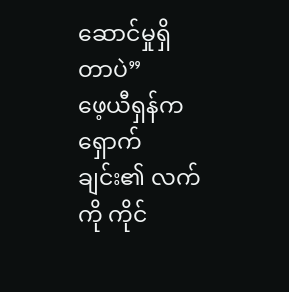ဆောင်မှုရှိတာပဲ”
ဖေ့ယီရှန်က ရှောက်ချင်း၏ လက်ကို ကိုင်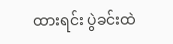ထားရင်း ပွဲခင်းထဲ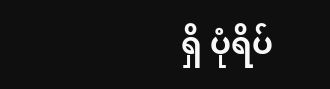ရှိ ပုံရိပ်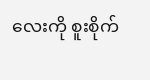လေးကို စူးစိုက်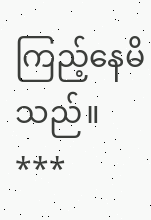ကြည့်နေမိသည်။
***